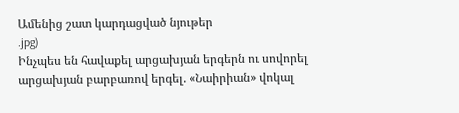Ամենից շատ կարդացված նյութեր
.jpg)
Ինչպես են հավաքել արցախյան երգերն ու սովորել արցախյան բարբառով երգել. «Նաիրիան» վոկալ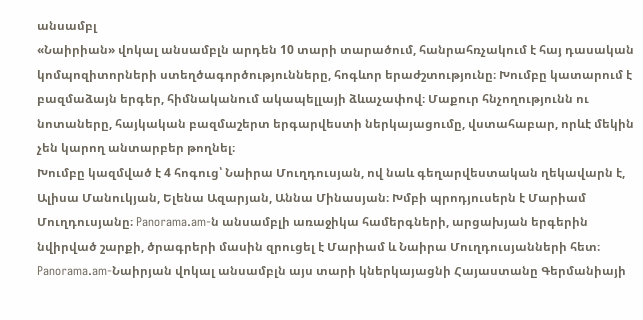անսամբլ
«Նաիրիան» վոկալ անսամբլն արդեն 10 տարի տարածում, հանրահռչակում է հայ դասական կոմպոզիտորների ստեղծագործությունները, հոգևոր երաժշտությունը։ Խումբը կատարում է բազմաձայն երգեր, հիմնականում ակապելլայի ձևաչափով։ Մաքուր հնչողությունն ու նոտաները, հայկական բազմաշերտ երգարվեստի ներկայացումը, վստահաբար, որևէ մեկին չեն կարող անտարբեր թողնել։
Խումբը կազմված է 4 հոգուց՝ Նաիրա Մուղդուսյան, ով նաև գեղարվեստական ղեկավարն է, Ալիսա Մանուկյան, Ելենա Ազարյան, Աննա Մինասյան։ Խմբի պրոդյուսերն է Մարիամ Մուղդուսյանը։ Panorama.am-ն անսամբլի առաջիկա համերգների, արցախյան երգերին նվիրված շարքի, ծրագրերի մասին զրուցել է Մարիամ և Նաիրա Մուղդուսյանների հետ։
Panorama.am-Նաիրյան վոկալ անսամբլն այս տարի կներկայացնի Հայաստանը Գերմանիայի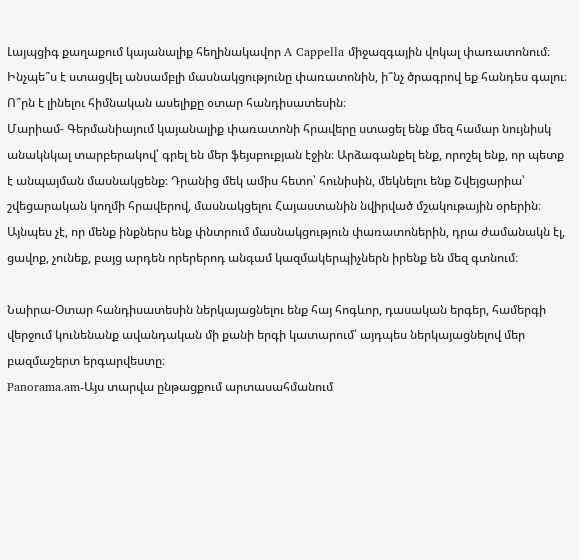Լայպցիգ քաղաքում կայանալիք հեղինակավոր A Cappella միջազգային վոկալ փառատոնում։ Ինչպե՞ս է ստացվել անսամբլի մասնակցությունը փառատոնին, ի՞նչ ծրագրով եք հանդես գալու։ Ո՞րն է լինելու հիմնական ասելիքը օտար հանդիսատեսին։
Մարիամ- Գերմանիայում կայանալիք փառատոնի հրավերը ստացել ենք մեզ համար նույնիսկ անակնկալ տարբերակով՝ գրել են մեր ֆեյսբուքյան էջին։ Արձագանքել ենք, որոշել ենք, որ պետք է անպայման մասնակցենք։ Դրանից մեկ ամիս հետո՝ հունիսին, մեկնելու ենք Շվեյցարիա՝ շվեցարական կողմի հրավերով, մասնակցելու Հայաստանին նվիրված մշակութային օրերին։
Այնպես չէ, որ մենք ինքներս ենք փնտրում մասնակցություն փառատոներին, դրա ժամանակն էլ, ցավոք, չունեք, բայց արդեն որերերոդ անգամ կազմակերպիչներն իրենք են մեզ գտնում։

Նաիրա-Օտար հանդիսատեսին ներկայացնելու ենք հայ հոգևոր, դասական երգեր, համերգի վերջում կունենանք ավանդական մի քանի երգի կատարում՝ այդպես ներկայացնելով մեր բազմաշերտ երգարվեստը։
Panorama.am-Այս տարվա ընթացքում արտասահմանում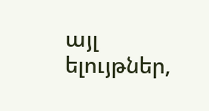այլ ելույթներ,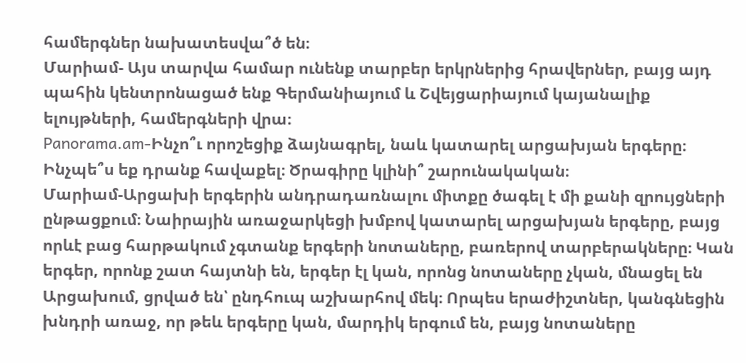համերգներ նախատեսվա՞ծ են։
Մարիամ- Այս տարվա համար ունենք տարբեր երկրներից հրավերներ, բայց այդ պահին կենտրոնացած ենք Գերմանիայում և Շվեյցարիայում կայանալիք ելույթների, համերգների վրա։
Panorama.am-Ինչո՞ւ որոշեցիք ձայնագրել, նաև կատարել արցախյան երգերը։ Ինչպե՞ս եք դրանք հավաքել։ Ծրագիրը կլինի՞ շարունակական։
Մարիամ-Արցախի երգերին անդրադառնալու միտքը ծագել է մի քանի զրույցների ընթացքում։ Նաիրային առաջարկեցի խմբով կատարել արցախյան երգերը, բայց որևէ բաց հարթակում չգտանք երգերի նոտաները, բառերով տարբերակները։ Կան երգեր, որոնք շատ հայտնի են, երգեր էլ կան, որոնց նոտաները չկան, մնացել են Արցախում, ցրված են՝ ընդհուպ աշխարհով մեկ։ Որպես երաժիշտներ, կանգնեցին խնդրի առաջ, որ թեև երգերը կան, մարդիկ երգում են, բայց նոտաները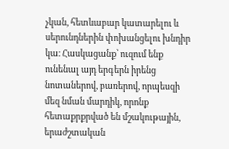չկան, հետևաբար կատարելու և սերունդներին փոխանցելու խնդիր կա։ Հասկացանք՝ ուզում ենք ունենալ այդ երգերն իրենց նոտաներով, բառերով, որպեսզի մեզ նման մարդիկ, որոնք հետաքրքրված են մշակութային, երաժշտական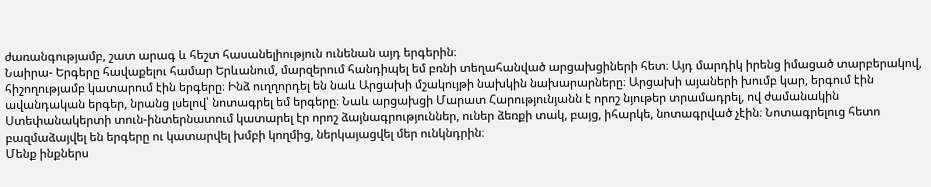ժառանգությամբ, շատ արագ և հեշտ հասանելիություն ունենան այդ երգերին։
Նաիրա- Երգերը հավաքելու համար Երևանում, մարզերում հանդիպել եմ բռնի տեղահանված արցախցիների հետ։ Այդ մարդիկ իրենց իմացած տարբերակով, հիշողությամբ կատարում էին երգերը։ Ինձ ուղղորդել են նաև Արցախի մշակույթի նախկին նախարարները։ Արցախի այաների խումբ կար, երգում էին ավանդական երգեր, նրանց լսելով՝ նոտագրել եմ երգերը։ Նաև արցախցի Մարատ Հարությունյանն է որոշ նյութեր տրամադրել, ով ժամանակին Ստեփանակերտի տուն-ինտերնատում կատարել էր որոշ ձայնագրություններ, ուներ ձեռքի տակ, բայց, իհարկե, նոտագրված չէին։ Նոտագրելուց հետո բազմաձայվել են երգերը ու կատարվել խմբի կողմից, ներկայացվել մեր ունկնդրին։
Մենք ինքներս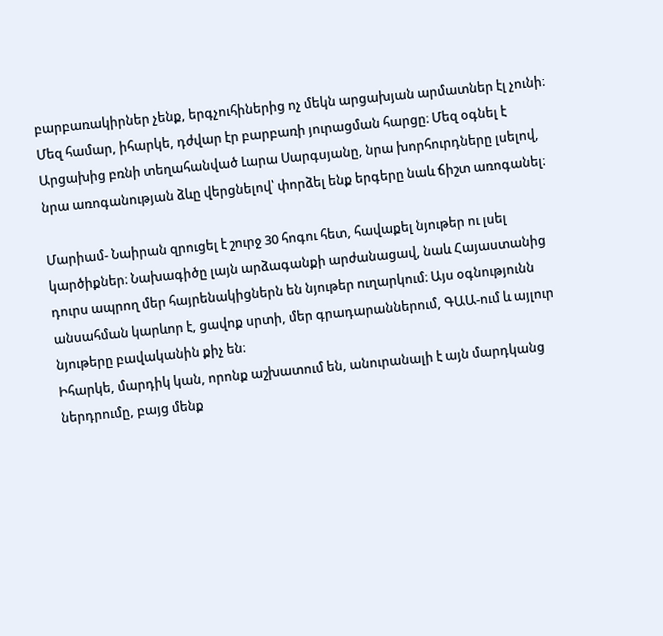բարբառակիրներ չենք, երգչուհիներից ոչ մեկն արցախյան արմատներ էլ չունի։ Մեզ համար, իհարկե, դժվար էր բարբառի յուրացման հարցը։ Մեզ օգնել է Արցախից բռնի տեղահանված Լարա Սարգսյանը, նրա խորհուրդները լսելով, նրա առոգանության ձևը վերցնելով՝ փորձել ենք երգերը նաև ճիշտ առոգանել։

Մարիամ- Նաիրան զրուցել է շուրջ 30 հոգու հետ, հավաքել նյութեր ու լսել կարծիքներ։ Նախագիծը լայն արձագանքի արժանացավ, նաև Հայաստանից դուրս ապրող մեր հայրենակիցներն են նյութեր ուղարկում։ Այս օգնությունն անսահման կարևոր է, ցավոք սրտի, մեր գրադարաններում, ԳԱԱ-ում և այլուր նյութերը բավականին քիչ են։
Իհարկե, մարդիկ կան, որոնք աշխատում են, անուրանալի է այն մարդկանց ներդրումը, բայց մենք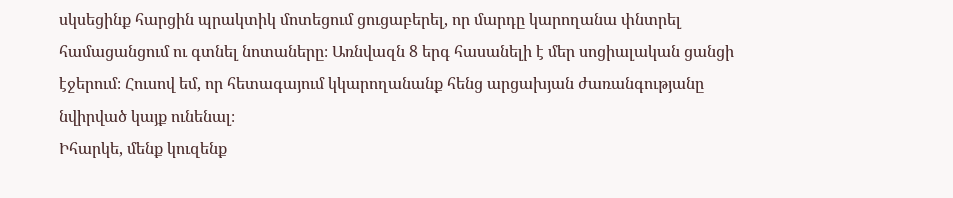սկսեցինք հարցին պրակտիկ մոտեցում ցուցաբերել, որ մարդը կարողանա փնտրել համացանցում ու գտնել նոտաները։ Առնվազն 8 երգ հասանելի է մեր սոցիալական ցանցի էջերում։ Հուսով եմ, որ հետագայում կկարողանանք հենց արցախյան ժառանգությանը նվիրված կայք ունենալ։
Իհարկե, մենք կուզենք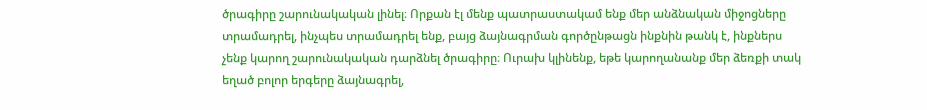ծրագիրը շարունակական լինել։ Որքան էլ մենք պատրաստակամ ենք մեր անձնական միջոցները տրամադրել, ինչպես տրամադրել ենք, բայց ձայնագրման գործընթացն ինքնին թանկ է, ինքներս չենք կարող շարունակական դարձնել ծրագիրը։ Ուրախ կլինենք, եթե կարողանանք մեր ձեռքի տակ եղած բոլոր երգերը ձայնագրել,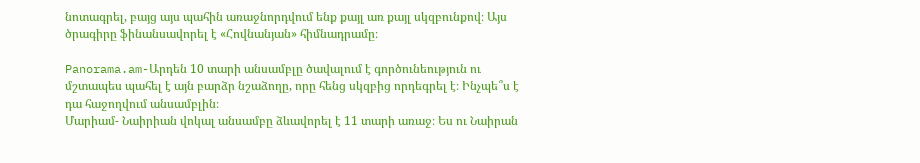նոտագրել, բայց այս պահին առաջնորդվում ենք քայլ առ քայլ սկզբունքով։ Այս ծրագիրը ֆինանսավորել է «Հովնանյան» հիմնադրամը։

Panorama.am-Արդեն 10 տարի անսամբլը ծավալում է գործունեություն ու մշտապես պահել է այն բարձր նշաձողը, որը հենց սկզբից որդեգրել է։ Ինչպե՞ս է դա հաջողվում անսամբլին։
Մարիամ- Նաիրիան վոկալ անսամբը ձևավորել է 11 տարի առաջ։ Ես ու Նաիրան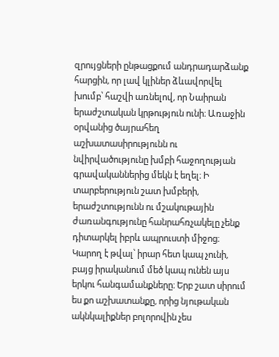զրույցների ընթացքում անդրադարձանք հարցին, որ լավ կլիներ ձևավորվել խումբ՝ հաշվի առնելով, որ Նաիրան երաժշտական կրթություն ունի։ Առաջին օրվանից ծայրահեղ աշխատասիրությունն ու նվիրվածությունը խմբի հաջողության գրավականներից մեկն է եղել։ Ի տարբերություն շատ խմբերի, երաժշտությունն ու մշակութային ժառանգությունը հանրահռչակելը չենք դիտարկել իբրև ապրուստի միջոց։ Կարող է թվալ՝ իրար հետ կապ չունի, բայց իրականում մեծ կապ ունեն այս երկու հանգամանքները։ Երբ շատ սիրում ես քո աշխատանքը, որից նյութական ակնկալիքներ բոլորովին չես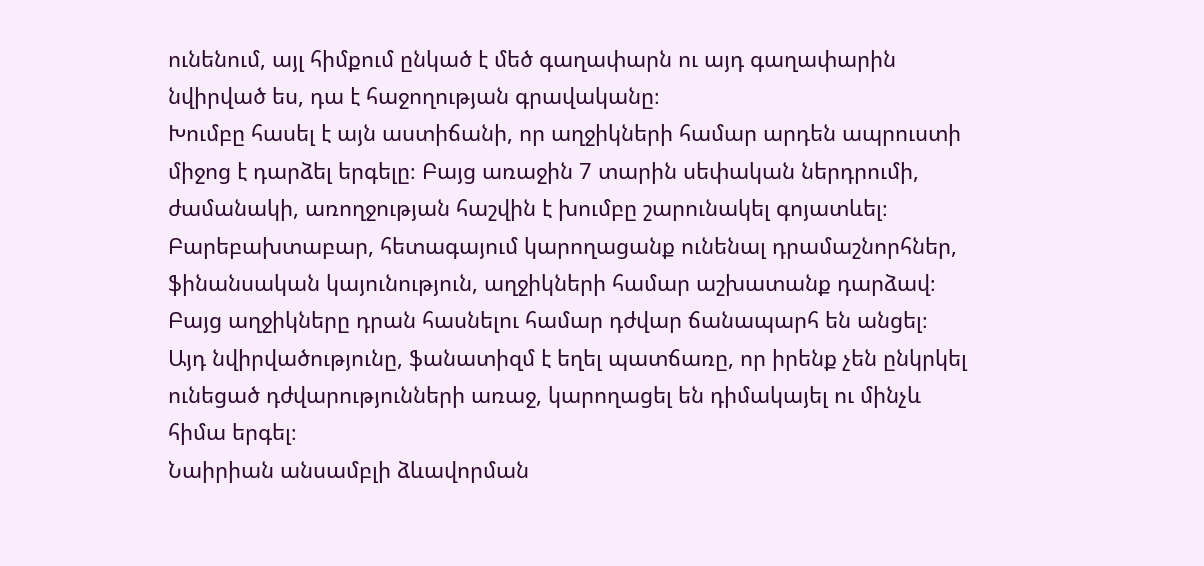ունենում, այլ հիմքում ընկած է մեծ գաղափարն ու այդ գաղափարին նվիրված ես, դա է հաջողության գրավականը։
Խումբը հասել է այն աստիճանի, որ աղջիկների համար արդեն ապրուստի միջոց է դարձել երգելը։ Բայց առաջին 7 տարին սեփական ներդրումի, ժամանակի, առողջության հաշվին է խումբը շարունակել գոյատևել։ Բարեբախտաբար, հետագայում կարողացանք ունենալ դրամաշնորհներ, ֆինանսական կայունություն, աղջիկների համար աշխատանք դարձավ։ Բայց աղջիկները դրան հասնելու համար դժվար ճանապարհ են անցել։
Այդ նվիրվածությունը, ֆանատիզմ է եղել պատճառը, որ իրենք չեն ընկրկել ունեցած դժվարությունների առաջ, կարողացել են դիմակայել ու մինչև հիմա երգել։
Նաիրիան անսամբլի ձևավորման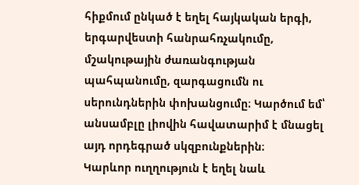հիքմում ընկած է եղել հայկական երգի, երգարվեստի հանրահռչակումը, մշակութային ժառանգության պահպանումը, զարգացումն ու սերունդներին փոխանցումը։ Կարծում եմ՝ անսամբլը լիովին հավատարիմ է մնացել այդ որդեգրած սկզբունքներին։
Կարևոր ուղղություն է եղել նաև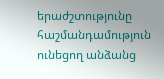երաժշտությունը հաշմանդամություն ունեցող անձանց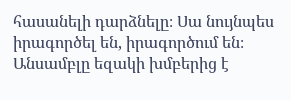հասանելի դարձնելը։ Սա նույնպես իրագործել են, իրագործում են։ Անսամբլը եզակի խմբերից է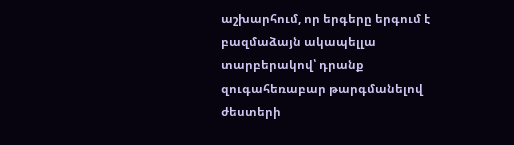աշխարհում, որ երգերը երգում է բազմաձայն ակապելլա տարբերակով՝ դրանք զուգահեռաբար թարգմանելով ժեստերի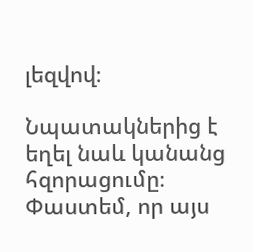լեզվով։

Նպատակներից է եղել նաև կանանց հզորացումը։ Փաստեմ, որ այս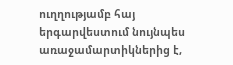ուղղությամբ հայ երգարվեստում նույնպես առաջամարտիկներից է,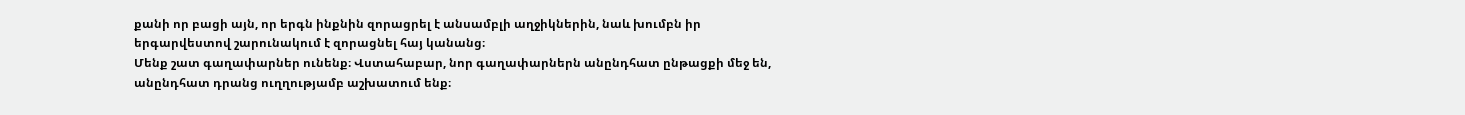քանի որ բացի այն, որ երգն ինքնին զորացրել է անսամբլի աղջիկներին, նաև խումբն իր երգարվեստով շարունակում է զորացնել հայ կանանց։
Մենք շատ գաղափարներ ունենք։ Վստահաբար, նոր գաղափարներն անընդհատ ընթացքի մեջ են, անընդհատ դրանց ուղղությամբ աշխատում ենք։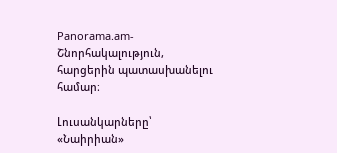Panorama.am-Շնորհակալություն, հարցերին պատասխանելու համար։

Լուսանկարները՝ «Նաիրիան»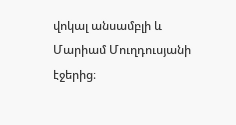վոկալ անսամբլի և Մարիամ Մուղդուսյանի էջերից։